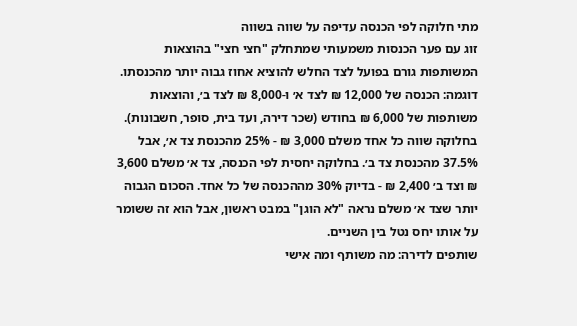מתי חלוקה לפי הכנסה עדיפה על שווה בשווה
זוג עם פער הכנסות משמעותי שמתחלק "חצי חצי" בהוצאות המשותפות גורם בפועל לצד החלש להוציא אחוז גבוה יותר מהכנסתו. דוגמה: הכנסה של 12,000 ₪ לצד א׳ ו-8,000 ₪ לצד ב׳, והוצאות משותפות של 6,000 ₪ בחודש (שכר דירה, ועד בית, סופר, חשבונות). בחלוקה שווה כל אחד משלם 3,000 ₪ - 25% מהכנסת צד א׳, אבל 37.5% מהכנסת צד ב׳. בחלוקה יחסית לפי הכנסה, צד א׳ משלם 3,600 ₪ וצד ב׳ 2,400 ₪ - בדיוק 30% מההכנסה של כל אחד. הסכום הגבוה יותר שצד א׳ משלם נראה "לא הוגן" במבט ראשון, אבל הוא זה ששומר על אותו יחס נטל בין השניים.
שותפים לדירה: מה משותף ומה אישי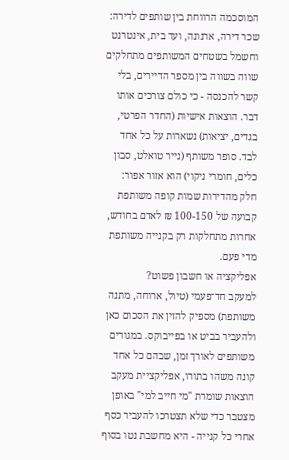המוסכמה הרווחת בין שותפים לדירה: שכר דירה, ארנונה, ועד בית, אינטרנט וחשמל בשטחים המשותפים מתחלקים שווה בשווה בין מספר הדיירים, בלי קשר להכנסה - כי כולם צורכים אותו דבר. הוצאות אישיות (החדר הפרטי, בגדים, יציאות) נשארות על כל אחד לבד. סופר משותף (נייר טואלט, סבון כלים, חומרי ניקוי) הוא אזור אפור: חלק מהדירות שמות קופה משותפת קבועה של 100-150 ₪ לאדם בחודש, אחרות מתחלקות רק בקנייה משותפת מדי פעם.
אפליקציה או חשבון פשוט?
למעקב חד־פעמי (טיול, ארוחה, מתנה משותפת) מספיק להזין את הסכום כאן ולהעביר בביט או בפייבוקס. במגורים משותפים לאורך זמן, שבהם כל אחד קונה משהו בתורו, אפליקציית מעקב הוצאות שומרת "מי חייב למי" באופן מצטבר כדי שלא תצטרכו להעביר כסף אחרי כל קנייה - היא מחשבת נטו בסוף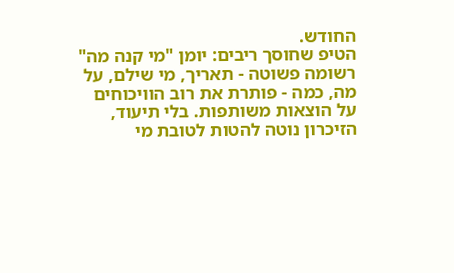החודש.
הטיפ שחוסך ריבים: יומן "מי קנה מה"
רשומה פשוטה - תאריך, מי שילם, על מה, כמה - פותרת את רוב הוויכוחים על הוצאות משותפות. בלי תיעוד, הזיכרון נוטה להטות לטובת מי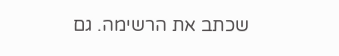שכתב את הרשימה. גם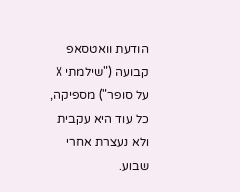הודעת וואטסאפ קבועה ("שילמתי X על סופר") מספיקה, כל עוד היא עקבית ולא נעצרת אחרי שבוע.